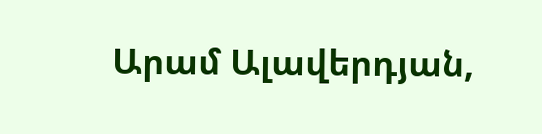Արամ Ալավերդյան,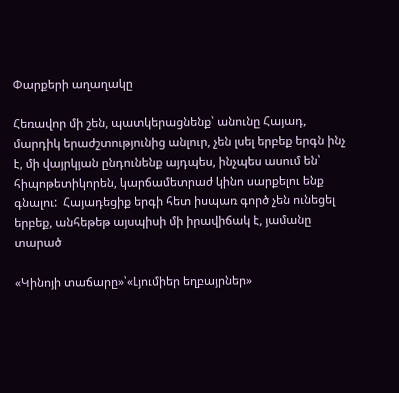Փարքերի աղաղակը

Հեռավոր մի շեն, պատկերացնենք՝ անունը Հայադ, մարդիկ երաժշտությունից անլուր, չեն լսել երբեք երգն ինչ է, մի վայրկյան ընդունենք այդպես, ինչպես ասում են՝ հիպոթետիկորեն, կարճամետրաժ կինո սարքելու ենք գնալու:  Հայադեցիք երգի հետ իսպառ գործ չեն ունեցել երբեք, անհեթեթ այսպիսի մի իրավիճակ է, յամանը տարած

«Կինոյի տաճարը»՝«Լյումիեր եղբայրներ»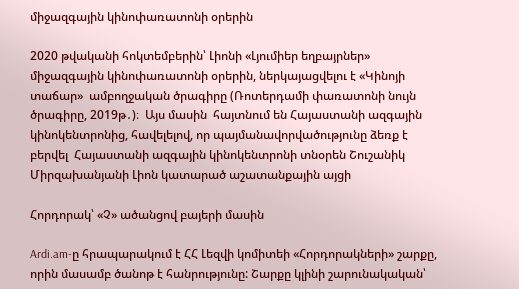միջազգային կինոփառատոնի օրերին

2020 թվականի հոկտեմբերին՝ Լիոնի «Լյումիեր եղբայրներ» միջազգային կինոփառատոնի օրերին, ներկայացվելու է «Կինոյի տաճար»  ամբողջական ծրագիրը (Ռոտերդամի փառատոնի նույն  ծրագիրը, 2019թ․)։  Այս մասին  հայտնում են Հայաստանի ազգային կինոկենտրոնից, հավելելով, որ պայմանավորվածությունը ձեռք է բերվել  Հայաստանի ազգային կինոկենտրոնի տնօրեն Շուշանիկ Միրզախանյանի Լիոն կատարած աշատանքային այցի

Հորդորակ՝ «Չ» ածանցով բայերի մասին

Ardi.am-ը հրապարակում է ՀՀ Լեզվի կոմիտեի «Հորդորակների» շարքը, որին մասամբ ծանոթ է հանրությունը: Շարքը կլինի շարունակական՝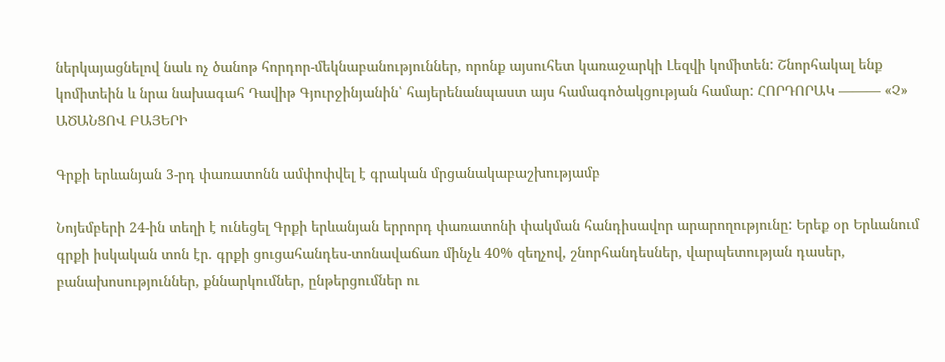ներկայացնելով նաև ոչ ծանոթ հորդոր-մեկնաբանություններ, որոնք այսուհետ կառաջարկի Լեզվի կոմիտեն: Շնորհակալ ենք կոմիտեին և նրա նախագահ Դավիթ Գյուրջինյանին՝ հայերենանպաստ այս համագոծակցության համար: ՀՈՐԴՈՐԱԿ ——— «Չ» ԱԾԱՆՑՈՎ ԲԱՅԵՐԻ

Գրքի երևանյան 3-րդ փառատոնն ամփոփվել է գրական մրցանակաբաշխությամբ

Նոյեմբերի 24-ին տեղի է ունեցել Գրքի երևանյան երրորդ փառատոնի փակման հանդիսավոր արարողությունը: Երեք օր Երևանում գրքի իսկական տոն էր. գրքի ցուցահանդես-տոնավաճառ մինչև 40% զեղչով, շնորհանդեսներ, վարպետության դասեր, բանախոսություններ, քննարկումներ, ընթերցումներ ու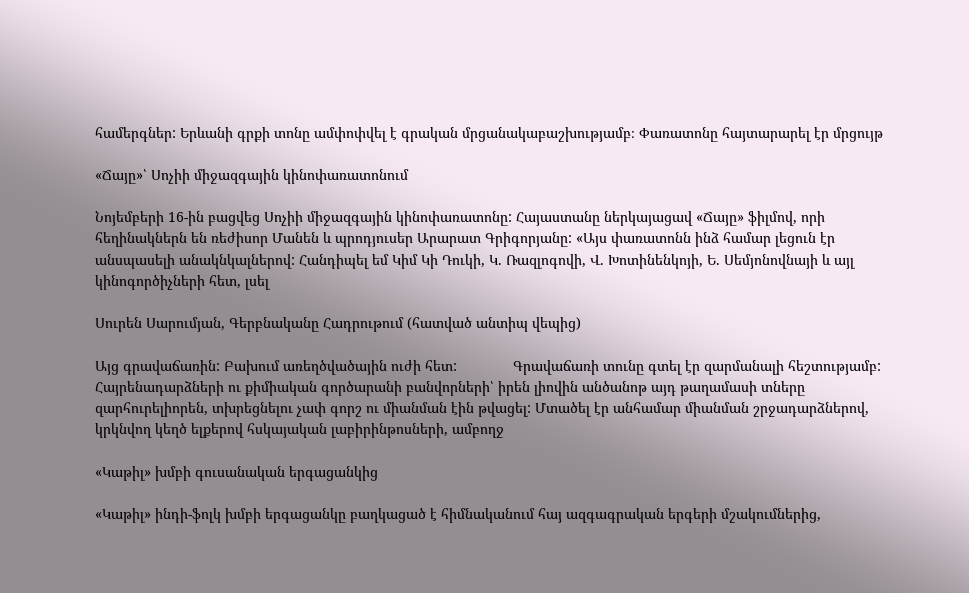համերգներ: Երևանի գրքի տոնը ամփոփվել է գրական մրցանակաբաշխությամբ։ Փառատոնը հայտարարել էր մրցույթ

«Ճայը»՝ Սոչիի միջազգային կինոփառատոնում

Նոյեմբերի 16-ին բացվեց Սոչիի միջազգային կինոփառատոնը: Հայաստանը ներկայացավ «Ճայը» ֆիլմով, որի հեղինակներն են ռեժիսոր Մանեն և պրոդյուսեր Արարատ Գրիգորյանը: «Այս փառատոնն ինձ համար լեցուն էր անսպասելի անակնկալներով: Հանդիպել եմ Կիմ Կի Դուկի, Կ. Ռազլոգովի, Վ. Խոտինենկոյի, Ե. Սեմյոնովնայի և այլ կինոգործիչների հետ, լսել

Սուրեն Սարումյան, Գերբնականը Հադրութում (հատված անտիպ վեպից)

Այց գրավաճառին: Բախում առեղծվածային ուժի հետ:              Գրավաճառի տունը գտել էր զարմանալի հեշտությամբ: Հայրենադարձների ու քիմիական գործարանի բանվորների՝ իրեն լիովին անծանոթ այդ թաղամասի տները զարհուրելիորեն, տխրեցնելու չափ գորշ ու միանման էին թվացել: Մտածել էր անհամար միանման շրջադարձներով, կրկնվող կեղծ ելքերով հսկայական լաբիրինթոսների, ամբողջ

«Կաթիլ» խմբի գուսանական երգացանկից

«Կաթիլ» ինդի-ֆոլկ խմբի երգացանկը բաղկացած է հիմնականում հայ ազգագրական երգերի մշակումներից,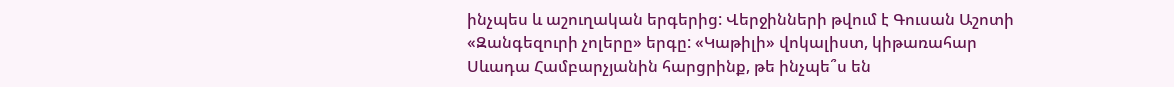ինչպես և աշուղական երգերից: Վերջինների թվում է Գուսան Աշոտի «Զանգեզուրի չոլերը» երգը: «Կաթիլի» վոկալիստ, կիթառահար Սևադա Համբարչյանին հարցրինք, թե ինչպե՞ս են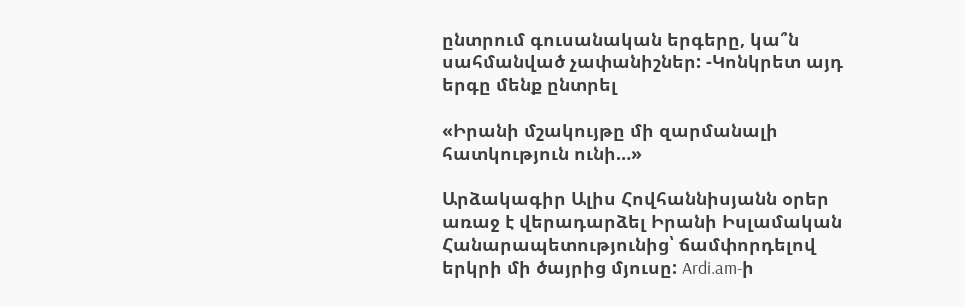ընտրում գուսանական երգերը, կա՞ն սահմանված չափանիշներ: -Կոնկրետ այդ երգը մենք ընտրել

«Իրանի մշակույթը մի զարմանալի հատկություն ունի…»

Արձակագիր Ալիս Հովհաննիսյանն օրեր առաջ է վերադարձել Իրանի Իսլամական Հանարապետությունից՝ ճամփորդելով երկրի մի ծայրից մյուսը: Ardi.am-ի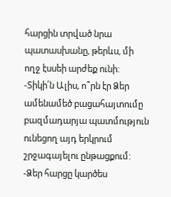հարցին տրված նրա պատասխանը, թերևս, մի ողջ էսսեի արժեք ունի: -Տիկի՛ն Ալիս, ո՞րն էր Ձեր ամենամեծ բացահայտումը բազմադարյա պատմություն ունեցող այդ երկրում շրջագայելու ընթացքում: -Ձեր հարցը կարծես